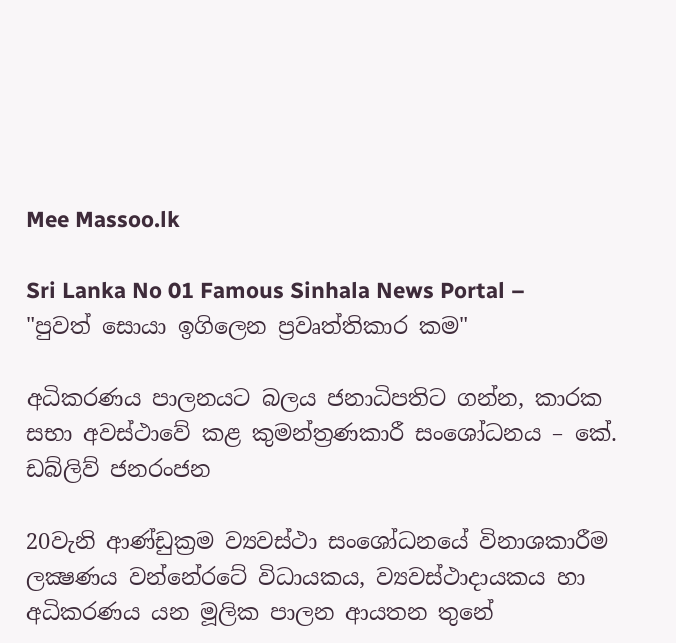Mee Massoo.lk

Sri Lanka No 01 Famous Sinhala News Portal – "පුවත් සොයා ඉගිලෙන ප්‍රවෘත්තිකාර කම"

අධිකරණය පාලනයට බලය ජනාධිපතිට ගන්න, කාරක සභා අවස්ථාවේ කළ කුමන්ත්‍රණකාරී සංශෝධනය – කේ. ඩබ්ලිව් ජනරංජන

20වැනි ආණ්ඩුක්‍රම ව්‍යවස්ථා සංශෝධනයේ විනාශකාරීම ලක්‍ෂණය වන්නේරටේ විධායකය, ව්‍යවස්ථාදායකය හා අධිකරණය යන මූලික පාලන ආයතන තුනේ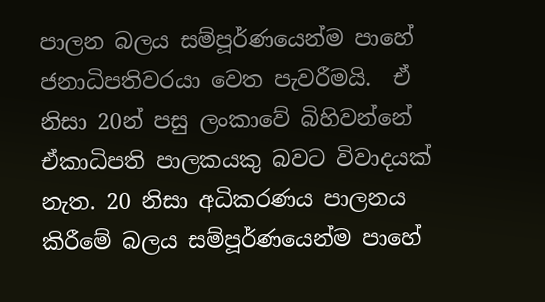පාලන බලය සම්පූර්ණයෙන්ම පාහේ ජනාධිපතිවරයා වෙත පැවරීමයි.  ඒ නිසා 20න් පසු ලංකාවේ බිහිවන්නේ ඒකාධිපති පාලකයකු බවට විවාදයක් නැත. 20 නිසා අධිකරණය පාලනය කිරීමේ බලය සම්පූර්ණයෙන්ම පාහේ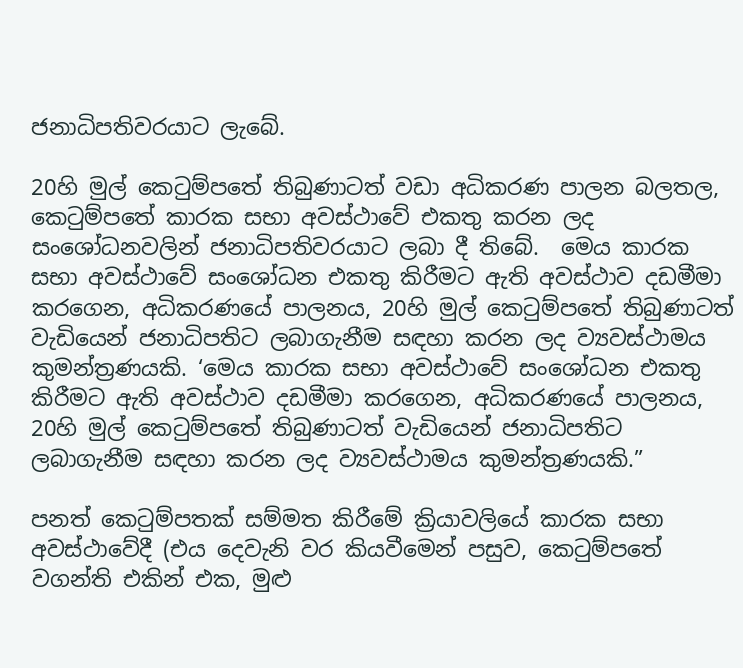ජනාධිපතිවරයාට ලැබේ.

20හි මුල් කෙටුම්පතේ තිබුණාටත් වඩා අධිකරණ පාලන බලතල, කෙටුම්පතේ කාරක සභා අවස්ථාවේ එකතු කරන ලද සංශෝධනවලින් ජනාධිපතිවරයාට ලබා දී තිබේ.  මෙය කාරක සභා අවස්ථාවේ සංශෝධන එකතු කිරීමට ඇති අවස්ථාව දඩමීමා කරගෙන, අධිකරණයේ පාලනය, 20හි මුල් කෙටුම්පතේ තිබුණාටත් වැඩියෙන් ජනාධිපතිට ලබාගැනීම සඳහා කරන ලද ව්‍යවස්ථාමය කුමන්ත්‍රණයකි. ‘මෙය කාරක සභා අවස්ථාවේ සංශෝධන එකතු කිරීමට ඇති අවස්ථාව දඩමීමා කරගෙන, අධිකරණයේ පාලනය, 20හි මුල් කෙටුම්පතේ තිබුණාටත් වැඩියෙන් ජනාධිපතිට ලබාගැනීම සඳහා කරන ලද ව්‍යවස්ථාමය කුමන්ත්‍රණයකි.”

පනත් කෙටුම්පතක් සම්මත කිරීමේ ක්‍රියාවලියේ කාරක සභා අවස්ථාවේදී (එය දෙවැනි වර කියවීමෙන් පසුව, කෙටුම්පතේ වගන්ති එකින් එක, මුළු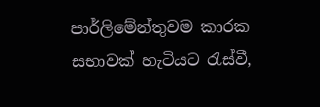පාර්ලිමේන්තුවම කාරක සභාවක් හැටියට රැස්වී,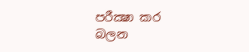පරීක්‍ෂා කර බලන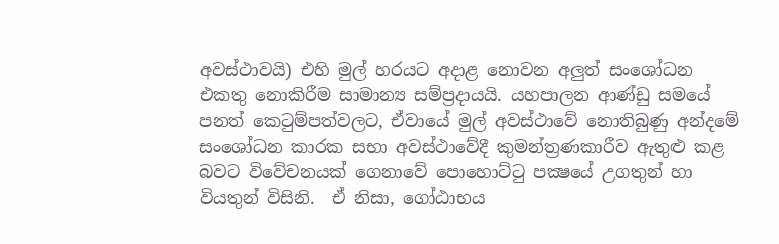අවස්ථාවයි) එහි මුල් හරයට අදාළ නොවන අලුත් සංශෝධන එකතු නොකිරීම සාමාන්‍ය සම්ප්‍රදායයි. යහපාලන ආණ්ඩු සමයේ පනත් කෙටුම්පත්වලට, ඒවායේ මුල් අවස්ථාවේ නොතිබුණු අන්දමේ සංශෝධන කාරක සභා අවස්ථාවේදී කුමන්ත්‍රණකාරීව ඇතුළු කළ බවට විවේචනයක් ගෙනාවේ පොහොට්ටු පක්‍ෂයේ උගතුන් හා වියතුන් විසිනි.  ඒ නිසා, ගෝඨාභය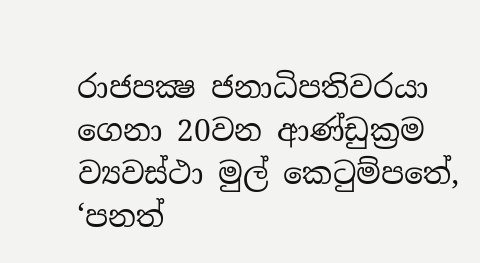රාජපක්‍ෂ ජනාධිපතිවරයා ගෙනා 20වන ආණ්ඩුක්‍රම ව්‍යවස්ථා මුල් කෙටුම්පතේ, ‘පනත්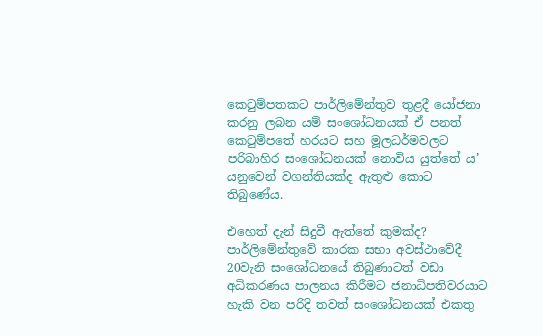කෙටුම්පතකට පාර්ලිමේන්තුව තුළදී යෝජනා කරනු ලබන යම් සංශෝධනයක් ඒ පනත් කෙටුම්පතේ හරයට සහ මූලධර්මවලට පරිබාහිර සංශෝධනයක් නොවිය යුත්තේ ය’ යනුවෙන් වගන්තියක්ද ඇතුළු කොට තිබුණේය.

එහෙත් දැන් සිදුවී ඇත්තේ කුමක්ද? පාර්ලිමේන්තුවේ කාරක සභා අවස්ථාවේදී 20වැනි සංශෝධනයේ තිබුණාටත් වඩා අධිකරණය පාලනය කිරීමට ජනාධිපතිවරයාට හැකි වන පරිදි තවත් සංශෝධනයක් එකතු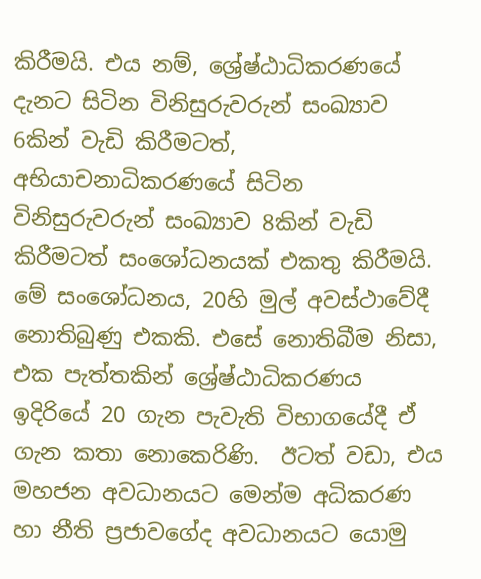කිරීමයි. එය නම්, ශ්‍රේෂ්ඨාධිකරණයේ දැනට සිටින විනිසුරුවරුන් සංඛ්‍යාව 6කින් වැඩි කිරීමටත්, අභියාචනාධිකරණයේ සිටින විනිසුරුවරුන් සංඛ්‍යාව 8කින් වැඩි කිරීමටත් සංශෝධනයක් එකතු කිරීමයි.  මේ සංශෝධනය, 20හි මුල් අවස්ථාවේදී නොතිබුණු එකකි. එසේ නොතිබීම නිසා, එක පැත්තකින් ශ්‍රේෂ්ඨාධිකරණය ඉදිරියේ 20 ගැන පැවැති විභාගයේදී ඒ ගැන කතා නොකෙරිණි.  ඊටත් වඩා, එය මහජන අවධානයට මෙන්ම අධිකරණ හා නීති ප්‍රජාවගේද අවධානයට යොමු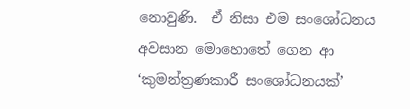නොවුණි.  ඒ නිසා එම සංශෝධනය අවසාන මොහොතේ ගෙන ආ ‘කුමන්ත්‍රණකාරී සංශෝධනයක්’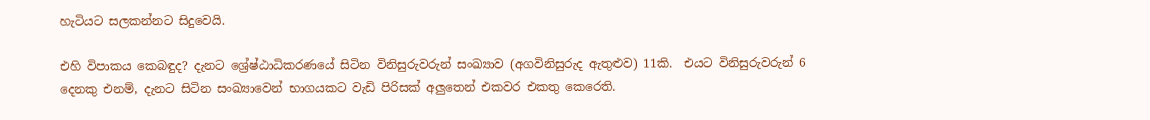හැටියට සලකන්නට සිදුවෙයි.

එහි විපාකය කෙබඳුද? දැනට ශ්‍රේෂ්ඨාධිකරණයේ සිටින විනිසුරුවරුන් සංඛ්‍යාව (අගවිනිසුරුද ඇතුළුව) 11කි.  එයට විනිසුරුවරුන් 6 දෙනකු එනම්, දැනට සිටින සංඛ්‍යාවෙන් භාගයකට වැඩි පිරිසක් අලුතෙන් එකවර එකතු කෙරෙති.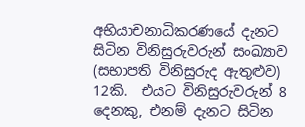අභියාචනාධිකරණයේ දැනට සිටින විනිසුරුවරුන් සංඛ්‍යාව (සභාපති විනිසුරුද ඇතුළුව) 12කි.  එයට විනිසුරුවරුන් 8 දෙනකු, එනම් දැනට සිටින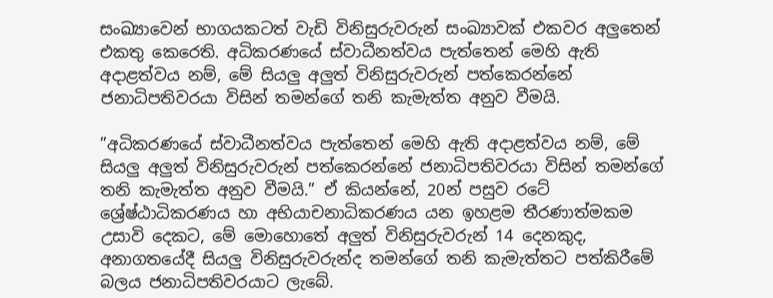සංඛ්‍යාවෙන් භාගයකටත් වැඩි විනිසුරුවරුන් සංඛ්‍යාවක් එකවර අලුතෙන් එකතු කෙරෙති. අධිකරණයේ ස්වාධීනත්වය පැත්තෙන් මෙහි ඇති අදාළත්වය නම්, මේ සියලු අලුත් විනිසුරුවරුන් පත්කෙරන්නේ ජනාධිපතිවරයා විසින් තමන්ගේ තනි කැමැත්ත අනුව වීමයි.

”අධිකරණයේ ස්වාධීනත්වය පැත්තෙන් මෙහි ඇති අදාළත්වය නම්, මේ සියලු අලුත් විනිසුරුවරුන් පත්කෙරන්නේ ජනාධිපතිවරයා විසින් තමන්ගේ තනි කැමැත්ත අනුව වීමයි.” ඒ කියන්නේ, 20න් පසුව රටේ ශ්‍රේෂ්ඨාධිකරණය හා අභියාචනාධිකරණය යන ඉහළම තීරණාත්මකම උසාවි දෙකට, මේ මොහොතේ අලුත් විනිසුරුවරුන් 14 දෙනකුද, අනාගතයේදී සියලු විනිසුරුවරුන්ද තමන්ගේ තනි කැමැත්තට පත්කිරීමේ බලය ජනාධිපතිවරයාට ලැබේ.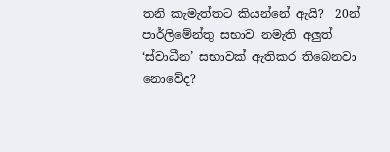තනි කැමැත්තට කියන්නේ ඇයි?  20න් පාර්ලිමේන්තු සභාව නමැති අලුත් ‘ස්වාධීන’ සභාවක් ඇතිකර තිබෙනවා නොවේද?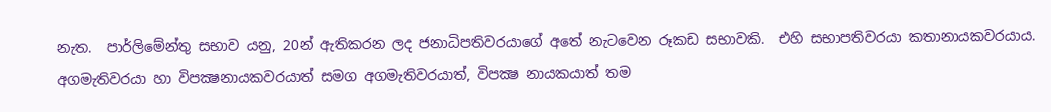නැත.  පාර්ලිමේන්තු සභාව යනු, 20න් ඇතිකරන ලද ජනාධිපතිවරයාගේ අතේ නැටවෙන රූකඩ සභාවකි.  එහි සභාපතිවරයා කතානායකවරයාය. අගමැතිවරයා හා විපක්‍ෂනායකවරයාත් සමග අගමැතිවරයාත්, විපක්‍ෂ නායකයාත් තම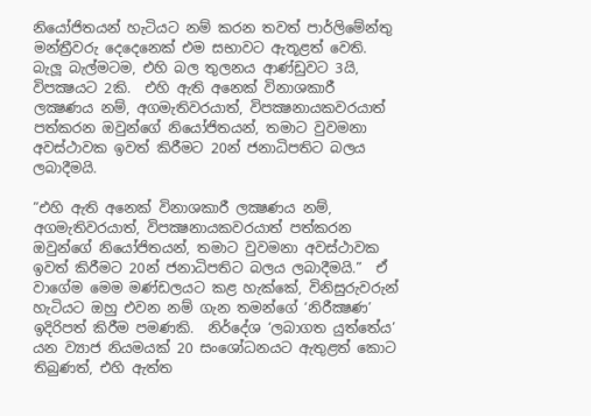නියෝජිතයන් හැටියට නම් කරන තවත් පාර්ලිමේන්තු මන්ත්‍රීවරු දෙදෙනෙක් එම සභාවට ඇතූළත් වෙති.  බැලූ බැල්මටම, එහි බල තුලනය ආණ්ඩුවට 3යි, විපක්‍ෂයට 2කි.  එහි ඇති අනෙක් විනාශකාරී ලක්‍ෂණය නම්, අගමැතිවරයාත්, විපක්‍ෂනායකවරයාත් පත්කරන ඔවුන්ගේ නියෝජිතයන්, තමාට වුවමනා අවස්ථාවක ඉවත් කිරීමට 20න් ජනාධිපතිට බලය ලබාදීමයි.

”එහි ඇති අනෙක් විනාශකාරී ලක්‍ෂණය නම්, අගමැතිවරයාත්, විපක්‍ෂනායකවරයාත් පත්කරන ඔවුන්ගේ නියෝජිතයන්, තමාට වුවමනා අවස්ථාවක ඉවත් කිරීමට 20න් ජනාධිපතිට බලය ලබාදීමයි.”  ඒ වාගේම මෙම මණ්ඩලයට කළ හැක්කේ, විනිසුරුවරුන් හැටියට ඔහු එවන නම් ගැන තමන්ගේ ‘නිරීක්‍ෂණ’ ඉදිරිපත් කිරීම පමණකි.  නිර්දේශ ‘ලබාගත යුත්තේය’ යන ව්‍යාජ නියමයක් 20 සංශෝධනයට ඇතුළත් කොට තිබුණත්, එහි ඇත්ත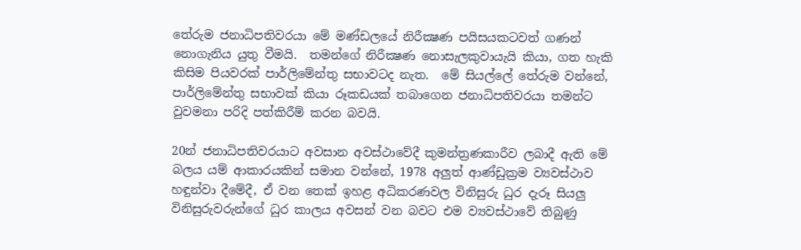තේරුම ජනාධිපතිවරයා මේ මණ්ඩලයේ නිරීක්‍ෂණ පයිසයකටවත් ගණන් නොගැනිය යුතු වීමයි.  තමන්ගේ නිරීක්‍ෂණ නොසැලකුවායැයි කියා, ගත හැකි කිසිම පියවරක් පාර්ලිමේන්තු සභාවටද නැත.  මේ සියල්ලේ තේරුම වන්නේ, පාර්ලිමේන්තු සභාවක් කියා රූකඩයක් තබාගෙන ජනාධිපතිවරයා තමන්ට වුවමනා පරිදි පත්කිරීම් කරන බවයි.

20න් ජනාධිපතිවරයාට අවසාන අවස්ථාවේදී කුමන්ත්‍රණකාරීව ලබාදී ඇති මේ බලය යම් ආකාරයකින් සමාන වන්නේ, 1978 අලුත් ආණ්ඩුක්‍රම ව්‍යවස්ථාව හඳුන්වා දීමේදී, ඒ වන තෙක් ඉහළ අධිකරණවල විනිසුරු ධුර දැරූ සියලු විනිසුරුවරුන්ගේ ධුර කාලය අවසන් වන බවට එම ව්‍යවස්ථාවේ තිබුණු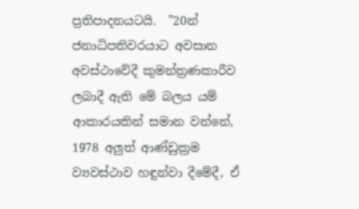ප්‍රතිපාදනයටයි.  ”20න් ජනාධිපතිවරයාට අවසාන අවස්ථාවේදී කුමන්ත්‍රණකාරීව ලබාදී ඇති මේ බලය යම් ආකාරයකින් සමාන වන්නේ, 1978 අලුත් ආණ්ඩුක්‍රම ව්‍යවස්ථාව හඳුන්වා දීමේදී, ඒ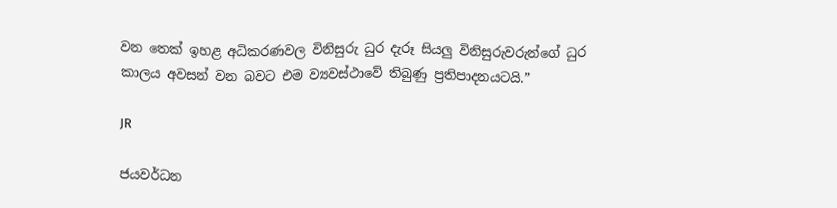වන තෙක් ඉහළ අධිකරණවල විනිසුරු ධුර දැරූ සියලු විනිසුරුවරුන්ගේ ධුර කාලය අවසන් වන බවට එම ව්‍යවස්ථාවේ තිබුණු ප්‍රතිපාදනයටයි.”

JR

ජයවර්ධන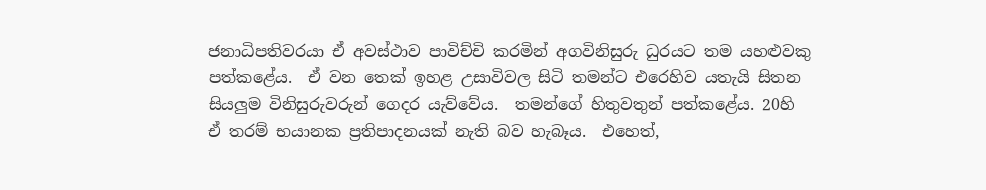ජනාධිපතිවරයා ඒ අවස්ථාව පාවිච්චි කරමින් අගවිනිසුරු ධුරයට තම යහළුවකු පත්කළේය.  ඒ වන තෙක් ඉහළ උසාවිවල සිටි තමන්ට එරෙහිව යතැයි සිතන සියලුම විනිසුරුවරුන් ගෙදර යැව්වේය.  තමන්ගේ හිතුවතුන් පත්කළේය. 20හි ඒ තරම් භයානක ප්‍රතිපාදනයක් නැති බව හැබෑය.  එහෙත්,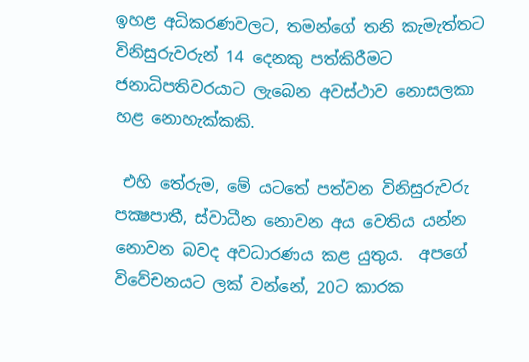ඉහළ අධිකරණවලට, තමන්ගේ තනි කැමැත්තට විනිසුරුවරුන් 14 දෙනකු පත්කිරීමට ජනාධිපතිවරයාට ලැබෙන අවස්ථාව නොසලකා හළ නොහැක්කකි.

 එහි තේරුම, මේ යටතේ පත්වන විනිසුරුවරු පක්‍ෂපාතී, ස්වාධීන නොවන අය වෙතිය යන්න නොවන බවද අවධාරණය කළ යුතුය.  අපගේ විවේචනයට ලක් වන්නේ, 20ට කාරක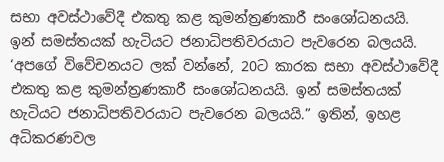සභා අවස්ථාවේදී එකතු කළ කුමන්ත්‍රණකාරී සංශෝධනයයි. ඉන් සමස්තයක් හැටියට ජනාධිපතිවරයාට පැවරෙන බලයයි. ‘අපගේ විවේචනයට ලක් වන්නේ, 20ට කාරක සභා අවස්ථාවේදී එකතු කළ කුමන්ත්‍රණකාරී සංශෝධනයයි. ඉන් සමස්තයක් හැටියට ජනාධිපතිවරයාට පැවරෙන බලයයි.” ඉතින්, ඉහළ අධිකරණවල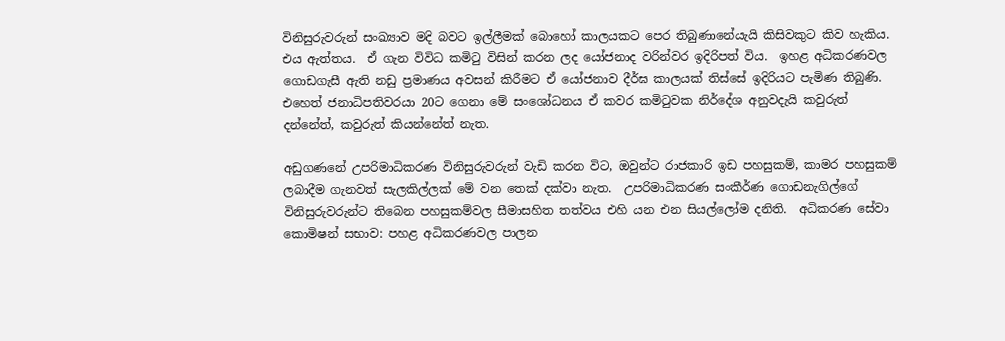විනිසුරුවරුන් සංඛ්‍යාව මදි බවට ඉල්ලීමක් බොහෝ කාලයකට පෙර තිබුණානේයැයි කිසිවකුට කිව හැකිය. එය ඇත්තය.  ඒ ගැන විවිධ කමිටු විසින් කරන ලද යෝජනාද වරින්වර ඉදිරිපත් විය.  ඉහළ අධිකරණවල ගොඩගැසී ඇති නඩු ප්‍රමාණය අවසන් කිරීමට ඒ යෝජනාව දීර්ඝ කාලයක් තිස්සේ ඉදිරියට පැමිණ තිබුණි.  එහෙත් ජනාධිපතිවරයා 20ට ගෙනා මේ සංශෝධනය ඒ කවර කමිටුවක නිර්දේශ අනුවදැයි කවුරුත් දන්නේත්, කවුරුත් කියන්නේත් නැත.

අඩුගණනේ උපරිමාධිකරණ විනිසුරුවරුන් වැඩි කරන විට, ඔවුන්ට රාජකාරි ඉඩ පහසුකම්, කාමර පහසුකම් ලබාදීම ගැනවත් සැලකිල්ලක් මේ වන තෙක් දක්වා නැත.  උපරිමාධිකරණ සංකීර්ණ ගොඩනැගිල්ගේ විනිසුරුවරුන්ට තිබෙන පහසුකම්වල සීමාසහිත තත්වය එහි යන එන සියල්ලෝම දනිති.  අධිකරණ සේවා කොමිෂන් සභාව: පහළ අධිකරණවල පාලන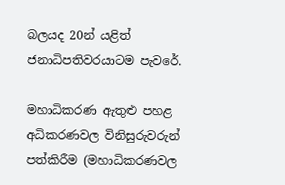බලයද 20න් යළිත් ජනාධිපතිවරයාටම පැවරේ.

මහාධිකරණ ඇතුළු පහළ අධිකරණවල විනිසුරුවරුන් පත්කිරීම (මහාධිකරණවල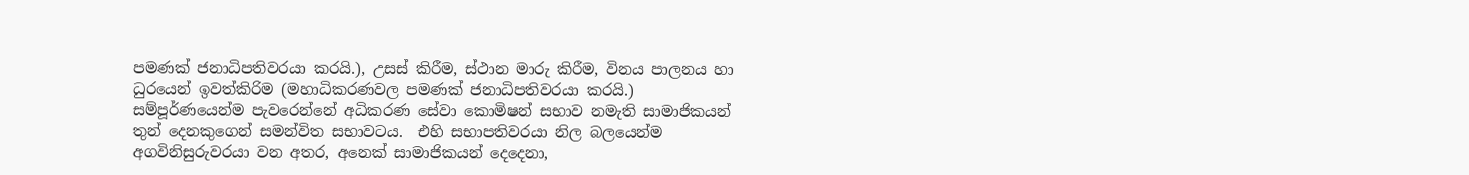පමණක් ජනාධිපතිවරයා කරයි.), උසස් කිරීම, ස්ථාන මාරු කිරීම, විනය පාලනය හා ධුරයෙන් ඉවත්කිරිම (මහාධිකරණවල පමණක් ජනාධිපතිවරයා කරයි.) සම්පූර්ණයෙන්ම පැවරෙන්නේ අධිකරණ සේවා කොමිෂන් සභාව නමැති සාමාජිකයන් තුන් දෙනකුගෙන් සමන්විත සභාවටය.  එහි සභාපතිවරයා නිල බලයෙන්ම අගවිනිසුරුවරයා වන අතර, අනෙක් සාමාජිකයන් දෙදෙනා,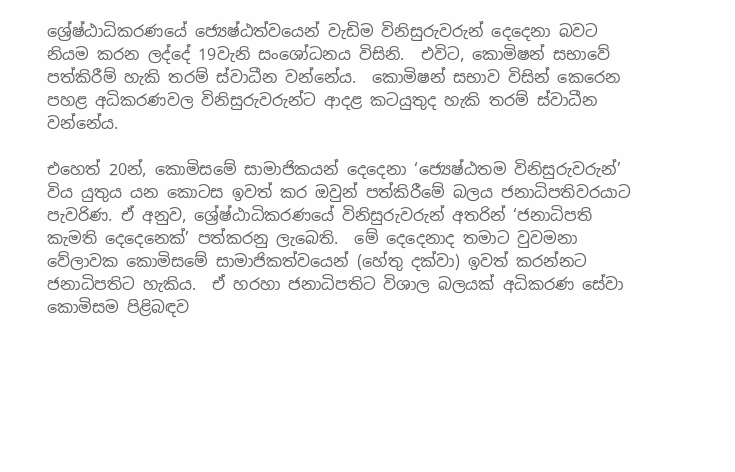ශ්‍රේෂ්ඨාධිකරණයේ ජ්‍යෙෂ්ඨත්වයෙන් වැඩිම විනිසුරුවරුන් දෙදෙනා බවට නියම කරන ලද්දේ 19වැනි සංශෝධනය විසිනි.  එවිට, කොමිෂන් සභාවේ පත්කිරීම් හැකි තරම් ස්වාධීන වන්නේය.  කොමිෂන් සභාව විසින් කෙරෙන පහළ අධිකරණවල විනිසුරුවරුන්ට ආදළ කටයුතුද හැකි තරම් ස්වාධීන වන්නේය.

එහෙත් 20න්, කොමිසමේ සාමාජිකයන් දෙදෙනා ‘ජ්‍යෙෂ්ඨතම විනිසුරුවරුන්’ විය යුතුය යන කොටස ඉවත් කර ඔවුන් පත්කිරීමේ බලය ජනාධිපතිවරයාට පැවරිණ. ඒ අනුව, ශ්‍රේෂ්ඨාධිකරණයේ විනිසුරුවරුන් අතරින් ‘ජනාධිපති කැමති දෙදෙනෙක්’ පත්කරනු ලැබෙති.  මේ දෙදෙනාද තමාට වුවමනා වේලාවක කොමිසමේ සාමාජිකත්වයෙන් (හේතු දක්වා) ඉවත් කරන්නට ජනාධිපතිට හැකිය.  ඒ හරහා ජනාධිපතිට විශාල බලයක් අධිකරණ සේවා කොමිසම පිළිබඳව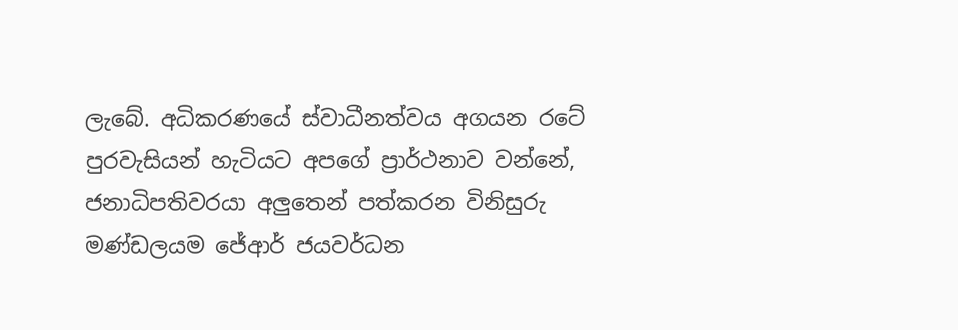ලැබේ. අධිකරණයේ ස්වාධීනත්වය අගයන රටේ පුරවැසියන් හැටියට අපගේ ප්‍රාර්ථනාව වන්නේ, ජනාධිපතිවරයා අලුතෙන් පත්කරන විනිසුරු මණ්ඩලයම ජේආර් ජයවර්ධන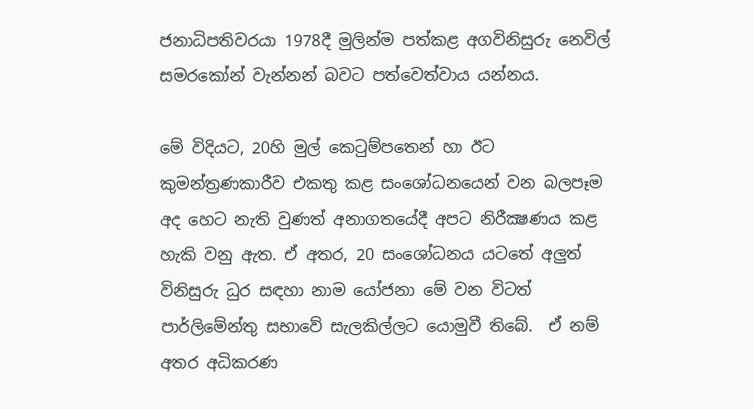ජනාධිපතිවරයා 1978දී මුලින්ම පත්කළ අගවිනිසුරු නෙවිල් සමරකෝන් වැන්නන් බවට පත්වෙත්වාය යන්නය.

මේ විදියට, 20හි මුල් කෙටුම්පතෙන් හා ඊට කුමන්ත්‍රණකාරීව එකතු කළ සංශෝධනයෙන් වන බලපෑම අද හෙට නැති වුණත් අනාගතයේදී අපට නිරීක්‍ෂණය කළ හැකි වනු ඇත. ඒ අතර, 20 සංශෝධනය යටතේ අලුත් විනිසුරු ධුර සඳහා නාම යෝජනා මේ වන විටත් පාර්ලිමේන්තු සභාවේ සැලකිල්ලට යොමුවී තිබේ.  ඒ නම් අතර අධිකරණ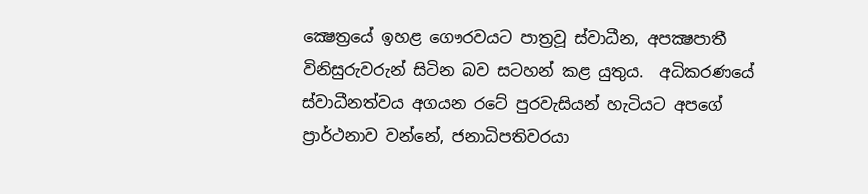ක්‍ෂෙත්‍රයේ ඉහළ ගෞරවයට පාත්‍රවූ ස්වාධීන, අපක්‍ෂපාතී විනිසුරුවරුන් සිටින බව සටහන් කළ යුතුය.  අධිකරණයේ ස්වාධීනත්වය අගයන රටේ පුරවැසියන් හැටියට අපගේ ප්‍රාර්ථනාව වන්නේ, ජනාධිපතිවරයා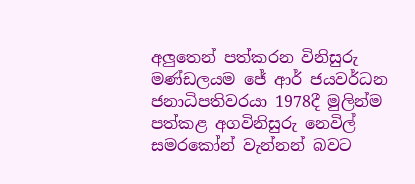අලුතෙන් පත්කරන විනිසුරු මණ්ඩලයම ජේ ආර් ජයවර්ධන ජනාධිපතිවරයා 1978දී මුලින්ම පත්කළ අගවිනිසුරු නෙවිල් සමරකෝන් වැන්නන් බවට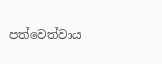පත්වෙත්වාය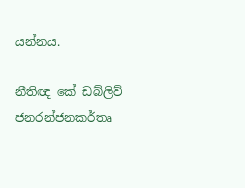යන්නය.

නීතිඥ කේ ඩබ්ලිව් ජනරන්ජනකර්තෘ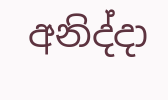අනිද්දා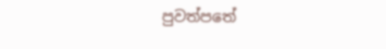පුවත්පතේ